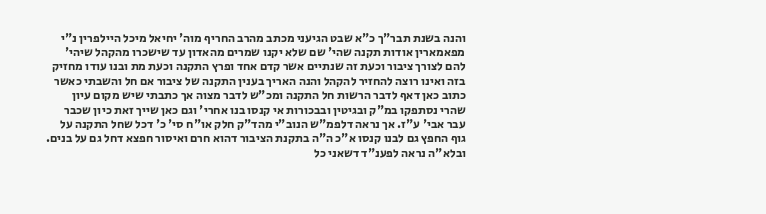והנה בשנת תבר"ך כ"א שבט הגיעני מכתב מהרב החריף מוה' יחיאל מיכל היילפרין נ"י מפאמארין אודות תקנה שהי' שם שלא יקנו שמרים מהאדון עד שישכרו מהקהל שיהי' להם לצורך ציבור וכעת זה שנתיים אשר קדם אחד ופרץ התקנה וכעת מת ובנו עודו מחזיק בזה ואינו רוצה להחזיר להקהל והנה האריך בענין התקנה של ציבור אם חל והשבתי כאשר כתוב כאן דאף לדבר הרשות חל התקנה ומכ"ש לדבר מצוה אך כתבתי שיש מקום עיון שהרי נסתפקו במ"ק ובגיטין ובבכורות אי קנסו בנו אחרי' וגם כאן שייך זאת כיון שכבר עבר אבי' ע"ז. אך נראה דלפמ"ש הנוב"י מהד"ק חלק או"ח סי' כ' דכל שחל התקנה על גוף החפץ גם לבנו קנסו א"כ ה"ה בתקנת הציבור דהוא חרם ואיסור חפצא דחל גם על בנים. ובלא"ה נראה לפענ"ד דשאני כל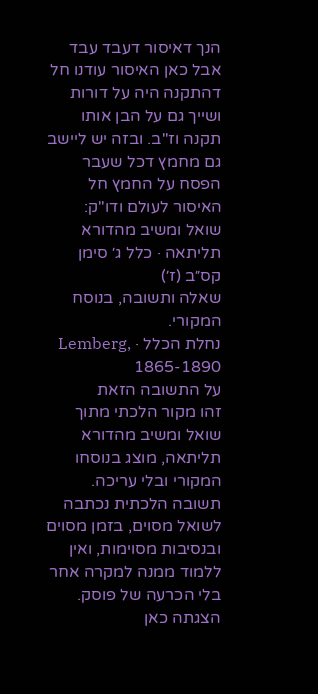הנך דאיסור דעבד עבד אבל כאן האיסור עודנו חל דהתקנה היה על דורות ושייך גם על הבן אותו תקנה וז"ב. ובזה יש ליישב גם מחמץ דכל שעבר הפסח על החמץ חל האיסור לעולם ודו"ק:
שואל ומשיב מהדורא תליתאה · כלל ג׳ סימן קס״ב (ז׳)
שאלה ותשובה, בנוסח המקורי.
נחלת הכלל · Lemberg, 1865-1890
על התשובה הזאת
זהו מקור הלכתי מתוך שואל ומשיב מהדורא תליתאה, מוצג בנוסחו המקורי ובלי עריכה. תשובה הלכתית נכתבה לשואל מסוים, בזמן מסוים ובנסיבות מסוימות, ואין ללמוד ממנה למקרה אחר בלי הכרעה של פוסק. הצגתה כאן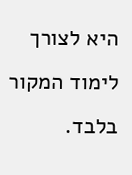היא לצורך לימוד המקור בלבד.